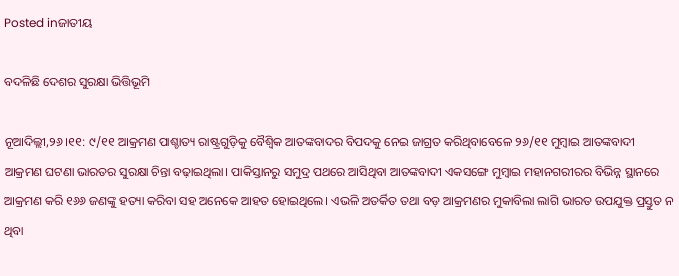Posted inଜାତୀୟ

ବଦଳିଛି ଦେଶର ସୁରକ୍ଷା ଭିତ୍ତିଭୂମି

ନୂଆଦିଲ୍ଲୀ,୨୬।୧୧: ୯/୧୧ ଆକ୍ରମଣ ପାଶ୍ଚାତ୍ୟ ରାଷ୍ଟ୍ରଗୁଡ଼ିକୁ ବୈଶ୍ୱିକ ଆତଙ୍କବାଦର ବିପଦକୁ ନେଇ ଜାଗ୍ରତ କରିଥିବାବେଳେ ୨୬/୧୧ ମୁମ୍ବାଇ ଆତଙ୍କବାଦୀ ଆକ୍ରମଣ ଘଟଣା ଭାରତର ସୁରକ୍ଷା ଚିନ୍ତା ବଢ଼ାଇଥିଲା। ପାକିସ୍ତାନରୁ ସମୁଦ୍ର ପଥରେ ଆସିଥିବା ଆତଙ୍କବାଦୀ ଏକସଙ୍ଗେ ମୁମ୍ବାଇ ମହାନଗରୀରର ବିଭିନ୍ନ ସ୍ଥାନରେ ଆକ୍ରମଣ କରି ୧୬୬ ଜଣଙ୍କୁ ହତ୍ୟା କରିବା ସହ ଅନେକେ ଆହତ ହୋଇଥିଲେ। ଏଭଳି ଅତର୍କିତ ତଥା ବଡ଼ ଆକ୍ରମଣର ମୁକାବିଲା ଲାଗି ଭାରତ ଉପଯୁକ୍ତ ପ୍ରସ୍ତୁତ ନ ଥିବା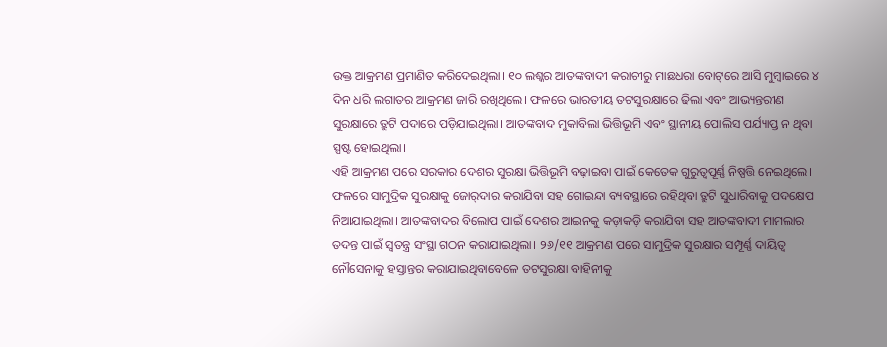ଉକ୍ତ ଆକ୍ରମଣ ପ୍ରମାଣିତ କରିଦେଇଥିଲା। ୧୦ ଲଶ୍କର ଆତଙ୍କବାଦୀ କରାଚୀରୁ ମାଛଧରା ବୋଟ୍‌ରେ ଆସି ମୁମ୍ବାଇରେ ୪ ଦିନ ଧରି ଲଗାତର ଆକ୍ରମଣ ଜାରି ରଖିଥିଲେ। ଫଳରେ ଭାରତୀୟ ତଟସୁରକ୍ଷାରେ ଢିଲା ଏବଂ ଆଭ୍ୟନ୍ତରୀଣ ସୁରକ୍ଷାରେ ତ୍ରୁଟି ପଦାରେ ପଡ଼ିଯାଇଥିଲା। ଆତଙ୍କବାଦ ମୁକାବିଲା ଭିତ୍ତିଭୂମି ଏବଂ ସ୍ଥାନୀୟ ପୋଲିସ ପର୍ଯ୍ୟାପ୍ତ ନ ଥିବା ସ୍ପଷ୍ଟ ହୋଇଥିଲା।
ଏହି ଆକ୍ରମଣ ପରେ ସରକାର ଦେଶର ସୁରକ୍ଷା ଭିତ୍ତିଭୂମି ବଢ଼ାଇବା ପାଇଁ କେତେକ ଗୁରୁତ୍ୱପୂର୍ଣ୍ଣ ନିଷ୍ପତ୍ତି ନେଇଥିଲେ। ଫଳରେ ସାମୁଦ୍ରିକ ସୁରକ୍ଷାକୁ ଜୋର୍‌ଦାର କରାଯିବା ସହ ଗୋଇନ୍ଦା ବ୍ୟବସ୍ଥାରେ ରହିଥିବା ତ୍ରୁଟି ସୁଧାରିବାକୁ ପଦକ୍ଷେପ ନିଆଯାଇଥିଲା। ଆତଙ୍କବାଦର ବିଲୋପ ପାଇଁ ଦେଶର ଆଇନକୁ କଡ଼ାକଡ଼ି କରାଯିବା ସହ ଆତଙ୍କବାଦୀ ମାମଲାର ତଦନ୍ତ ପାଇଁ ସ୍ବତନ୍ତ୍ର ସଂସ୍ଥା ଗଠନ କରାଯାଇଥିଲା। ୨୬/୧୧ ଆକ୍ରମଣ ପରେ ସାମୁଦ୍ରିକ ସୁରକ୍ଷାର ସମ୍ପୂର୍ଣ୍ଣ ଦାୟିତ୍ୱ ନୌସେନାକୁ ହସ୍ତାନ୍ତର କରାଯାଇଥିବାବେଳେ ତଟସୁରକ୍ଷା ବାହିନୀକୁ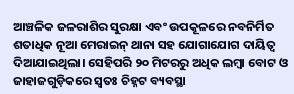ଆଞ୍ଚଳିକ ଜଳରାଶିର ସୁରକ୍ଷା ଏବଂ ଉପକୂଳରେ ନବନିର୍ମିତ ଶତାଧିକ ନୂଆ ମେରାଇନ୍‌ ଥାନା ସହ ଯୋଗାଯୋଗ ଦାୟିତ୍ୱ ଦିଆଯାଇଥିଲା। ସେହିପରି ୨୦ ମିଟରରୁ ଅଧିକ ଲମ୍ବା ବୋଟ ଓ ଜାହାଜଗୁଡ଼ିକରେ ସ୍ବତଃ ଚିହ୍ନଟ ବ୍ୟବସ୍ଥା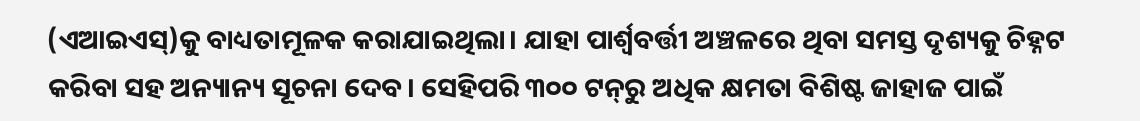(ଏଆଇଏସ୍‌)କୁ ବାଧ୍ୟତାମୂଳକ କରାଯାଇଥିଲା। ଯାହା ପାର୍ଶ୍ୱବର୍ତ୍ତୀ ଅଞ୍ଚଳରେ ଥିବା ସମସ୍ତ ଦୃଶ୍ୟକୁ ଚିହ୍ନଟ କରିବା ସହ ଅନ୍ୟାନ୍ୟ ସୂଚନା ଦେବ। ସେହିପରି ୩୦୦ ଟନ୍‌ରୁ ଅଧିକ କ୍ଷମତା ବିଶିଷ୍ଟ ଜାହାଜ ପାଇଁ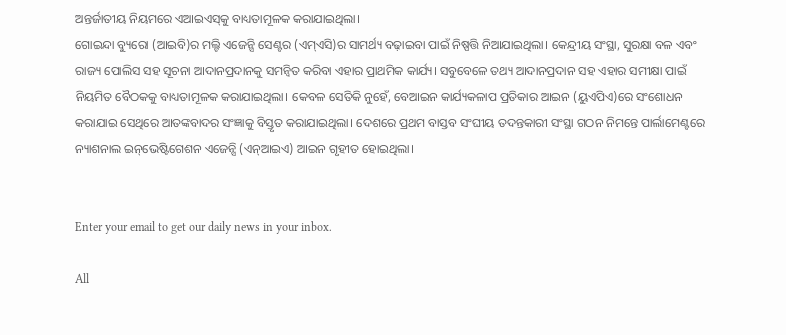ଅନ୍ତର୍ଜାତୀୟ ନିୟମରେ ଏଆଇଏସ୍‌କୁ ବାଧ୍ୟତାମୂଳକ କରାଯାଇଥିଲା।
ଗୋଇନ୍ଦା ବ୍ୟୁରୋ (ଆଇବି)ର ମଲ୍ଟି ଏଜେନ୍ସି ସେଣ୍ଟର (ଏମ୍‌ଏସି)ର ସାମର୍ଥ୍ୟ ବଢ଼ାଇବା ପାଇଁ ନିଷ୍ପତ୍ତି ନିଆଯାଇଥିଲା। କେନ୍ଦ୍ରୀୟ ସଂସ୍ଥା, ସୁରକ୍ଷା ବଳ ଏବଂ ରାଜ୍ୟ ପୋଲିସ ସହ ସୂଚନା ଆଦାନପ୍ରଦାନକୁ ସମନ୍ବିତ କରିବା ଏହାର ପ୍ରାଥମିକ କାର୍ଯ୍ୟ। ସବୁବେଳେ ତଥ୍ୟ ଆଦାନପ୍ରଦାନ ସହ ଏହାର ସମୀକ୍ଷା ପାଇଁ ନିୟମିତ ବୈଠକକୁ ବାଧ୍ୟତାମୂଳକ କରାଯାଇଥିଲା। କେବଳ ସେତିକି ନୁହେଁ, ବେଆଇନ କାର୍ଯ୍ୟକଳାପ ପ୍ରତିକାର ଆଇନ (ୟୁଏପିଏ)ରେ ସଂଶୋଧନ କରାଯାଇ ସେଥିରେ ଆତଙ୍କବାଦର ସଂଜ୍ଞାକୁ ବିସ୍ତୃତ କରାଯାଇଥିଲା। ଦେଶରେ ପ୍ରଥମ ବାସ୍ତବ ସଂଘୀୟ ତଦନ୍ତକାରୀ ସଂସ୍ଥା ଗଠନ ନିମନ୍ତେ ପାର୍ଲାମେଣ୍ଟରେ ନ୍ୟାଶନାଲ ଇନ୍‌ଭେଷ୍ଟିଗେଶନ ଏଜେନ୍ସି (ଏନ୍‌ଆଇଏ) ଆଇନ ଗୃହୀତ ହୋଇଥିଲା।


Enter your email to get our daily news in your inbox.

All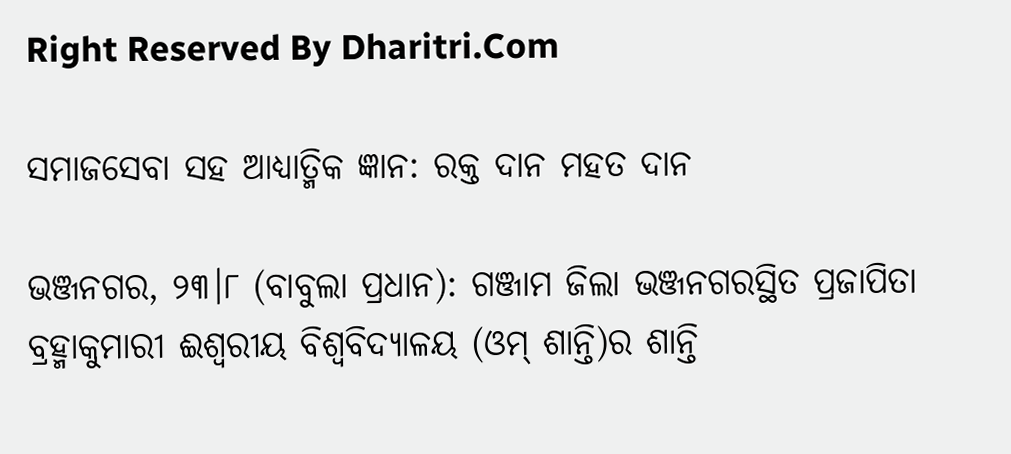Right Reserved By Dharitri.Com

ସମାଜସେବା ସହ ଆଧ୍ୟାତ୍ମିକ ଜ୍ଞାନ: ରକ୍ତ ଦାନ ମହତ ଦାନ

ଭଞ୍ଜନଗର, ୨୩।୮ (ବାବୁଲା ପ୍ରଧାନ): ଗଞ୍ଜାମ ଜିଲା ଭଞ୍ଜନଗରସ୍ଥିତ ପ୍ରଜାପିତା ବ୍ରହ୍ମାକୁମାରୀ ଈଶ୍ୱରୀୟ ବିଶ୍ୱବିଦ୍ୟାଳୟ (ଓମ୍ ଶାନ୍ତି)ର ଶାନ୍ତି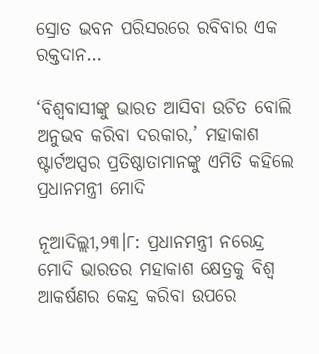ସ୍ରୋତ ଭବନ ପରିସରରେ ରବିବାର ଏକ ରକ୍ତଦାନ…

‘ବିଶ୍ୱବାସୀଙ୍କୁ ଭାରତ ଆସିବା ଉଚିତ ବୋଲି ଅନୁଭବ କରିବା ଦରକାର,’ ମହାକାଶ ଷ୍ଟାର୍ଟଅପ୍ସର ପ୍ରତିଷ୍ଠାତାମାନଙ୍କୁ ଏମିତି କହିଲେ ପ୍ରଧାନମନ୍ତ୍ରୀ ମୋଦି

ନୂଆଦିଲ୍ଲୀ,୨୩।୮: ପ୍ରଧାନମନ୍ତ୍ରୀ ନରେନ୍ଦ୍ର ମୋଦି ଭାରତର ମହାକାଶ କ୍ଷେତ୍ରକୁ ବିଶ୍ୱ ଆକର୍ଷଣର କେନ୍ଦ୍ର କରିବା ଉପରେ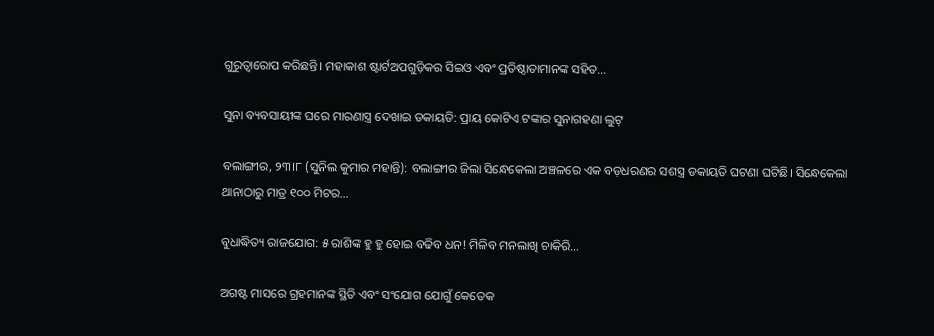ଗୁରୁତ୍ୱାରୋପ କରିଛନ୍ତି। ମହାକାଶ ଷ୍ଟାର୍ଟଅପଗୁଡ଼ିକର ସିଇଓ ଏବଂ ପ୍ରତିଷ୍ଠାତାମାନଙ୍କ ସହିତ…

ସୁନା ବ୍ୟବସାୟୀଙ୍କ ଘରେ ମାରଣାସ୍ତ୍ର ଦେଖାଇ ଡକାୟତି: ପ୍ରାୟ କୋଟିଏ ଟଙ୍କାର ସୁନାଗହଣା ଲୁଟ୍

ବଲାଙ୍ଗୀର, ୨୩।୮ (ସୁନିଲ କୁମାର ମହାନ୍ତି): ବଲାଙ୍ଗୀର ଜିଲା ସିନ୍ଧେକେଲା ଅଞ୍ଚଳରେ ଏକ ବଡ଼ଧରଣର ସଶସ୍ତ୍ର ଡକାୟତି ଘଟଣା ଘଟିଛି। ସିନ୍ଧେକେଲା ଥାନାଠାରୁ ମାତ୍ର ୧୦୦ ମିଟର…

ବୁଧାଦ୍ଧିତ୍ୟ ରାଜଯୋଗ: ୫ ରାଶିଙ୍କ ହୁ ହୁ ହୋଇ ବଢିବ ଧନ! ମିଳିବ ମନଲାଖି ଚାକିରି…

ଅଗଷ୍ଟ ମାସରେ ଗ୍ରହମାନଙ୍କ ସ୍ଥିତି ଏବଂ ସଂଯୋଗ ଯୋଗୁଁ କେତେକ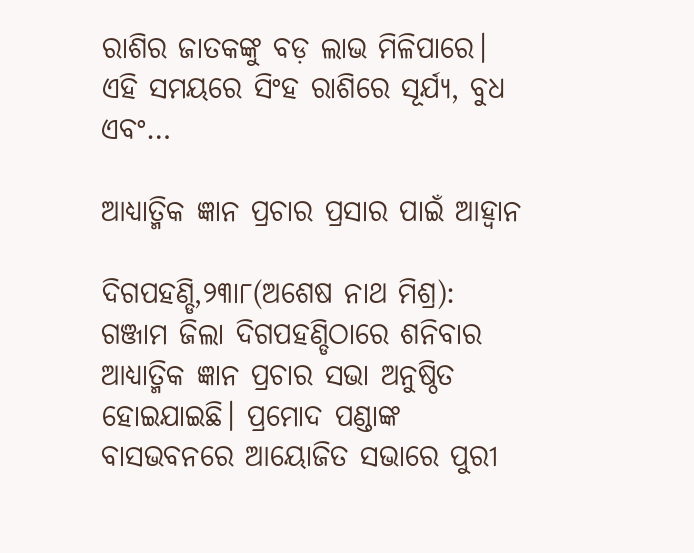ରାଶିର ଜାତକଙ୍କୁ ବଡ଼ ଲାଭ ମିଳିପାରେ। ଏହି ସମୟରେ ସିଂହ ରାଶିରେ ସୂର୍ଯ୍ୟ, ବୁଧ ଏବଂ…

ଆଧ୍ୟାତ୍ମିକ ଜ୍ଞାନ ପ୍ରଚାର ପ୍ରସାର ପାଇଁ ଆହ୍ବାନ

ଦିଗପହଣ୍ଡି,୨୩ା୮(ଅଶେଷ ନାଥ ମିଶ୍ର): ଗଞ୍ଜାମ ଜିଲା ଦିଗପହଣ୍ଡିଠାରେ ଶନିବାର ଆଧ୍ୟାତ୍ମିକ ଜ୍ଞାନ ପ୍ରଚାର ସଭା ଅନୁଷ୍ଠିତ ହୋଇଯାଇଛି। ପ୍ରମୋଦ ପଣ୍ଡାଙ୍କ ବାସଭବନରେ ଆୟୋଜିତ ସଭାରେ ପୁରୀ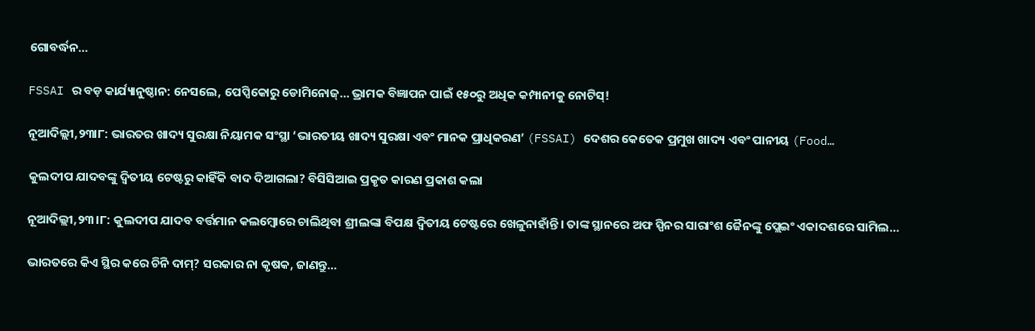ଗୋବର୍ଦ୍ଧନ…

FSSAI ର ବଡ଼ କାର୍ଯ୍ୟାନୁଷ୍ଠାନ: ନେସଲେ, ପେପ୍ସିକୋରୁ ଡୋମିନୋଜ୍… ଭ୍ରାମକ ବିଜ୍ଞାପନ ପାଇଁ ୧୫୦ରୁ ଅଧିକ କମ୍ପାନୀକୁ ନୋଟିସ୍!

ନୂଆଦିଲ୍ଲୀ,୨୩ା୮: ଭାରତର ଖାଦ୍ୟ ସୁରକ୍ଷା ନିୟାମକ ସଂସ୍ଥା ‘ଭାରତୀୟ ଖାଦ୍ୟ ସୁରକ୍ଷା ଏବଂ ମାନକ ପ୍ରାଧିକରଣ’ (FSSAI) ଦେଶର କେତେକ ପ୍ରମୁଖ ଖାଦ୍ୟ ଏବଂ ପାନୀୟ (Food…

କୁଲଦୀପ ଯାଦବଙ୍କୁ ଦ୍ୱିତୀୟ ଟେଷ୍ଟରୁ କାହିଁକି ବାଦ ଦିଆଗଲା? ବିସିସିଆଇ ପ୍ରକୃତ କାରଣ ପ୍ରକାଶ କଲା

ନୂଆଦିଲ୍ଲୀ,୨୩।୮: କୁଲଦୀପ ଯାଦବ ବର୍ତ୍ତମାନ କଲମ୍ବୋରେ ଚାଲିଥିବା ଶ୍ରୀଲଙ୍କା ବିପକ୍ଷ ଦ୍ୱିତୀୟ ଟେଷ୍ଟରେ ଖେଳୁନାହାଁନ୍ତି। ତାଙ୍କ ସ୍ଥାନରେ ଅଫ ସ୍ପିନର ସାରାଂଶ ଜୈନଙ୍କୁ ପ୍ଲେଇଂ ଏକାଦଶରେ ସାମିଲ…

ଭାରତରେ କିଏ ସ୍ଥିର କରେ ଚିନି ଦାମ୍‌? ସରକାର ନା କୃଷକ, ଜାଣନ୍ତୁ…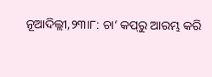ନୂଆଦିଲ୍ଲୀ,୨୩ା୮: ଚା’ କପ୍‌ରୁ ଆରମ୍ଭ କରି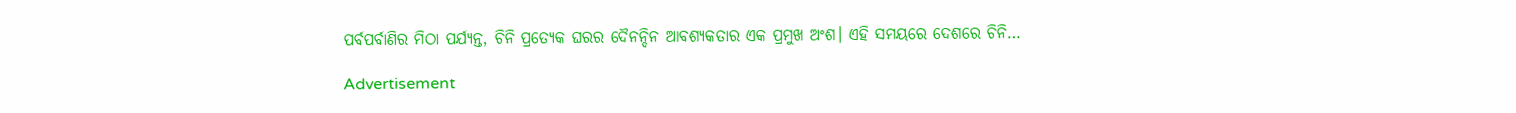ପର୍ବପର୍ବାଣିର ମିଠା ପର୍ଯ୍ୟନ୍ତ, ଚିନି ପ୍ରତ୍ୟେକ ଘରର ଦୈନନ୍ଦିନ ଆବଶ୍ୟକତାର ଏକ ପ୍ରମୁଖ ଅଂଶ। ଏହି ସମୟରେ ଦେଶରେ ଚିନି…

Advertisement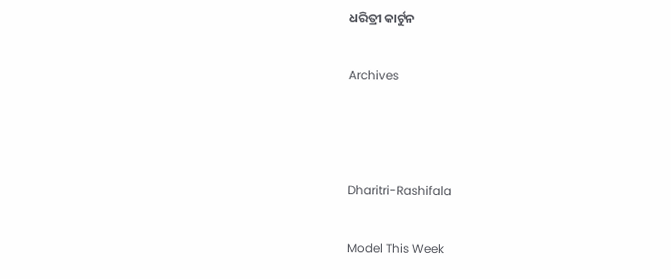ଧରିତ୍ରୀ କାର୍ଟୁନ

Archives



Dharitri-Rashifala

Model This Week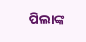ପିଲାଙ୍କ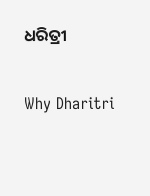ଧରିତ୍ରୀ

Why Dharitri